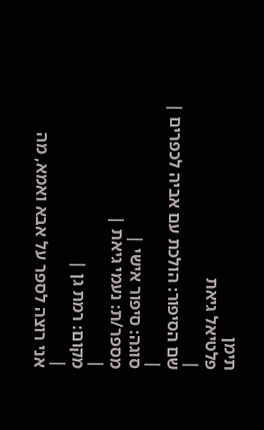תימן
פלטיאל גיאת
|
שם הסיפור: הולכת עם אביה לכפרים |
|
סוגה: סיפור אישי |
מספר/ת: נעמי גיאת |
|
מקום: רמת גן |
|
אני רוצה לספר על אבא ואמא, מה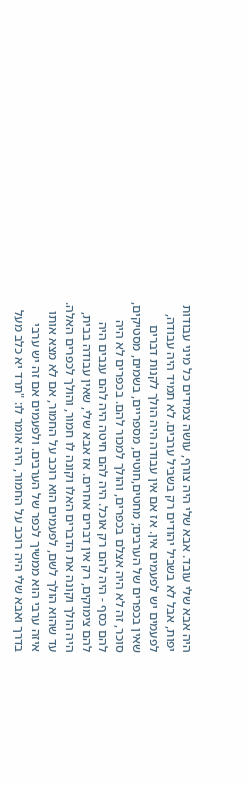היה אבא שלי עובד. אבא שלי היה צורף, עושה צמידים כל מיני עבודות יפות, אבל לא בשביל יהודים רק בשביל ערבים. לא תמיד היה עבודה, לפעמים יש לפעמים אין. אז אם אין עבודה היה הולך לקנות דברים שאין בכפרים של הערבים; מחטים,חוטים, מספריים, בשמים, מסטיקים, סוכר, זה לא היה אצלם בכפרים, והולך למכור להם. בכפרים לא היה להם כסף - היה להם רק אוכל. היה להם חיטה היה להם ענבים היה להם צימוקים, רק אין דברים אחרים. אז אבא שלי, שאין עבודה בבית, היה הולך וקונה את הדברים האלו וקונה לו חמור, והולך לכפרים האלה. עד שהוא הולך לשם, לפעמים הוא רוכב על החמור, אם לא מצא אותו איזה ערבי הוא ממשיך לכפר של הערבים. ולפעמים אם זה יש ערבי בדרך ואבא שלי היה רוכב על החמור, היה אומר לו: "תרד יא כלב מעל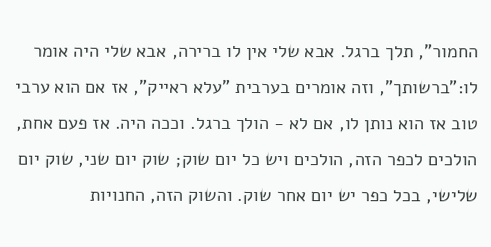החמור", תלך ברגל. אבא שלי אין לו ברירה, אבא שלי היה אומר לו:"ברשותך", וזה אומרים בערבית "עלא ראייק", אז אם הוא ערבי טוב אז הוא נותן לו, אם לא - הולך ברגל. וככה היה. אז פעם אחת, הולכים לכפר הזה, הולכים ויש כל יום שוק; שוק יום שני, שוק יום שלישי, בכל כפר יש יום אחר שוק. והשוק הזה, החנויות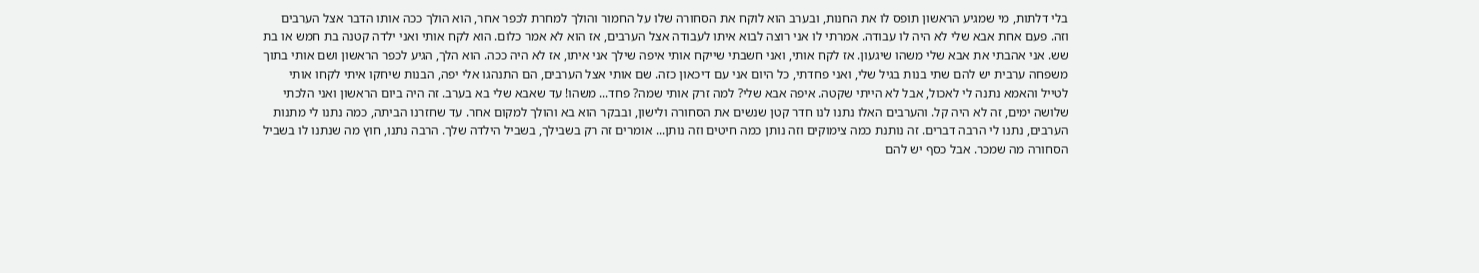בלי דלתות, מי שמגיע הראשון תופס לו את החנות, ובערב הוא לוקח את הסחורה שלו על החמור והולך למחרת לכפר אחר, הוא הולך ככה אותו הדבר אצל הערבים וזה. פעם אחת אבא שלי לא היה לו עבודה. אמרתי לו אני רוצה לבוא איתו לעבודה אצל הערבים, אז הוא לא אמר כלום. הוא לקח אותי ואני ילדה קטנה בת חמש או בת שש. אני אהבתי את אבא שלי משהו שיגעון. אז לקח אותי, ואני חשבתי שייקח אותי איפה שילך אני איתו, אז לא היה ככה. הוא הלך, הגיע לכפר הראשון ושם אותי בתוך משפחה ערבית יש להם שתי בנות בגיל שלי, ואני פחדתי, כל היום אני עם דיכאון כזה. שם אותי אצל הערבים, הם התנהגו אלי יפה, הבנות שיחקו איתי לקחו אותי לטייל והאמא נתנה לי לאכול, אבל לא הייתי שקטה. איפה אבא שלי? למה זרק אותי שמה? פחד... משהו! עד שאבא שלי בא בערב. זה היה ביום הראשון ואני הלכתי שלושה ימים, זה לא היה קל. והערבים האלו נתנו לנו חדר קטן שנשים את הסחורה ולישון, ובבקר הוא בא והולך למקום אחר. עד שחזרנו הביתה, כמה נתנו לי מתנות הערבים, נתנו לי הרבה דברים. זה נותנת כמה צימוקים וזה נותן כמה חיטים וזה נותן... אומרים זה רק בשבילך, בשביל הילדה שלך. הרבה נתנו, חוץ מה שנתנו לו בשביל הסחורה מה שמכר. אבל כסף יש להם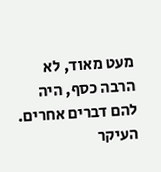מעט מאוד, לא הרבה כסף, היה להם דברים אחרים. העיקר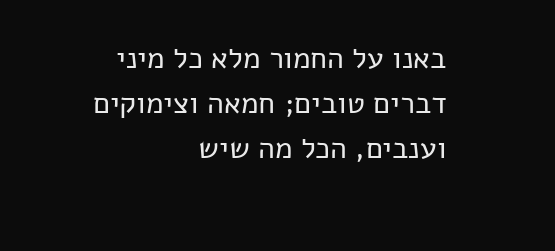באנו על החמור מלא כל מיני דברים טובים; חמאה וצימוקים וענבים, הכל מה שיש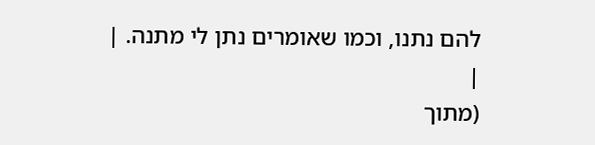להם נתנו, וכמו שאומרים נתן לי מתנה. |
|
(מתוך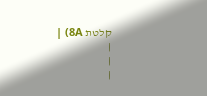קלטת 8A) |
|
|
|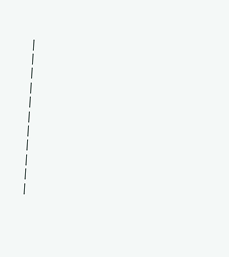|
|
|
|
|
|
|
|
|
|
|